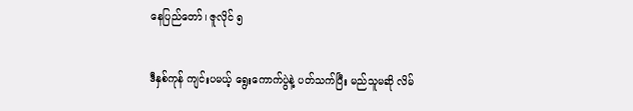နေပြည်တော်၊ ဇူလိုင် ၅

ဒီနှစ်ကုန် ကျင်းပမယ့် ရွေးကောက်ပွဲနဲ့ ပတ်သက်ပြီး မည်သူမဆို လိမ်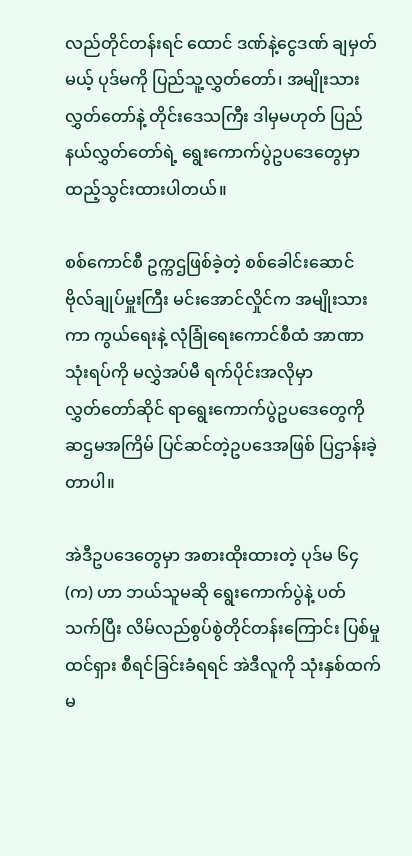လည်တိုင်တန်းရင် ထောင် ဒဏ်နဲ့ငွေဒဏ် ချမှတ်မယ့် ပုဒ်မကို ပြည်သူ့လွှတ်တော်၊ အမျိုးသားလွှတ်တော်နဲ့ တိုင်းဒေသကြီး ဒါမှမဟုတ် ပြည်နယ်လွှတ်တော်ရဲ့ ရွေးကောက်ပွဲဥပဒေတွေမှာ ထည့်သွင်းထားပါတယ်။

စစ်ကောင်စီ ဥက္ကဌဖြစ်ခဲ့တဲ့ စစ်ခေါင်းဆောင် ဗိုလ်ချုပ်မှူးကြီး မင်းအောင်လှိုင်က အမျိုးသားကာ ကွယ်ရေးနဲ့ လုံခြုံ‌ရေးကောင်စီထံ အာဏာသုံးရပ်ကို မလွှဲအပ်မီ ရက်ပိုင်းအလိုမှာ လွှတ်‌တော်ဆိုင် ရာရွေးကောက်ပွဲဥပဒေတွေကို ဆဌမအကြိမ် ပြင်ဆင်တဲ့ဥပဒေအဖြစ် ပြဌာန်းခဲ့တာပါ။

အဲဒီဥပဒေတွေမှာ အစားထိုးထားတဲ့ ပုဒ်မ ၆၄ (က) ဟာ ဘယ်သူမဆို ရွေးကောက်ပွဲနဲ့ ပတ်သက်ပြီး လိမ်လည်စွပ်စွဲတိုင်တန်းကြောင်း ပြစ်မှုထင်ရှား စီရင်ခြင်းခံရရင် အဲဒီလူကို သုံးနှစ်ထက်မ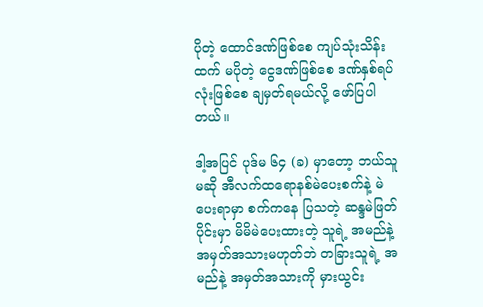ပိုတဲ့ ထောင်ဒဏ်ဖြစ်စေ ကျပ်သုံးသိန်းထက် မပိုတဲ့ ငွေဒဏ်ဖြစ်စေ ဒဏ်နှစ်ရပ်လုံးဖြစ်စေ ချမှတ်ရမယ်လို့ ဖော်ပြပါတယ်။

ဒါ့အပြင် ပုဒ်မ ၆၄ (ခ) မှာတော့ ဘယ်သူမဆို အီလက်ထရောနစ်မဲပေးစက်နဲ့ မဲပေးရာမှာ စက်ကနေ ပြသတဲ့ ဆန္ဒမဲဖြတ်ပိုင်းမှာ မိမိမဲပေးထားတဲ့ သူရဲ့ အမည်နဲ့ အမှတ်အသားမဟုတ်ဘဲ တခြားသူရဲ့ အမည်နဲ့ အမှတ်အသားကို မှားယွင်း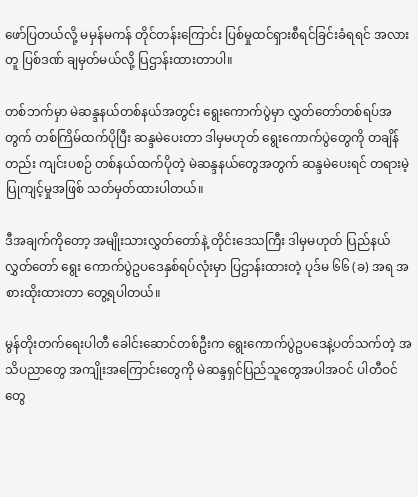ဖော်ပြတယ်လို့ မမှန်မကန် တိုင်တန်းကြောင်း ပြစ်မှုထင်ရှားစီရင်ခြင်းခံရရင် အလားတူ ပြစ်ဒဏ် ချမှတ်မယ်လို့ ပြဌာန်းထားတာပါ။

တစ်ဘက်မှာ မဲဆန္ဒနယ်တစ်နယ်အတွင်း ရွေးကောက်ပွဲမှာ လွှတ်တော်တစ်ရပ်အတွက် တစ်ကြိမ်ထက်ပိုပြီး ဆန္ဒမဲပေးတာ ဒါမှမဟုတ် ရွေးကောက်ပွဲတွေကို တချိန်တည်း ကျင်းပစဉ် တစ်နယ်ထက်ပိုတဲ့ မဲဆန္ဒနယ်တွေအတွက် ဆန္ဒမဲပေးရင် တရားမဲ့ပြုကျင့်မှုအဖြစ် သတ်မှတ်ထားပါတယ်။

ဒီအချက်ကိုတော့ အမျိုးသားလွှတ်တော်နဲ့ တိုင်းဒေသကြီး ဒါမှမဟုတ် ပြည်နယ်လွှတ်တော် ရွေး ကောက်ပွဲဥပဒေနှစ်ရပ်လုံးမှာ ပြဌာန်းထားတဲ့ ပုဒ်မ ၆၆ (ခ) အရ အစားထိုးထားတာ တွေ့ရပါတယ်။

မွန်တိုးတက်ရေးပါတီ ခေါင်းဆောင်တစ်ဦးက ရွေးကောက်ပွဲဥပဒေနဲ့ပတ်သက်တဲ့ အသိပညာတွေ အကျိုးအကြောင်းတွေကို မဲဆန္ဒရှင်ပြည်သူတွေအပါအဝင် ပါတီဝင်တွေ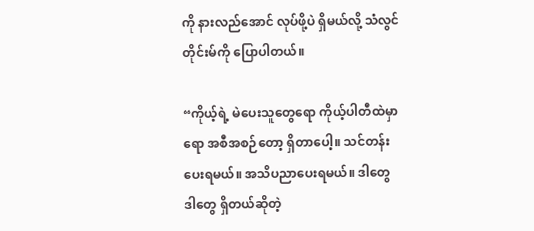ကို နားလည်အောင် လုပ်ဖို့ပဲ ရှိမယ်လို့ သံလွင်တိုင်းမ်ကို ပြောပါတယ်။

“ကိုယ့်ရဲ့ မဲပေးသူတွေရော ကိုယ့်ပါတီထဲမှာရော အစီအစဉ်တော့ ရှိတာပေါ့။ သင်တန်းပေးရမယ်။ အသိပညာပေးရမယ်။ ဒါတွေ ဒါတွေ ရှိတယ်ဆိုတဲ့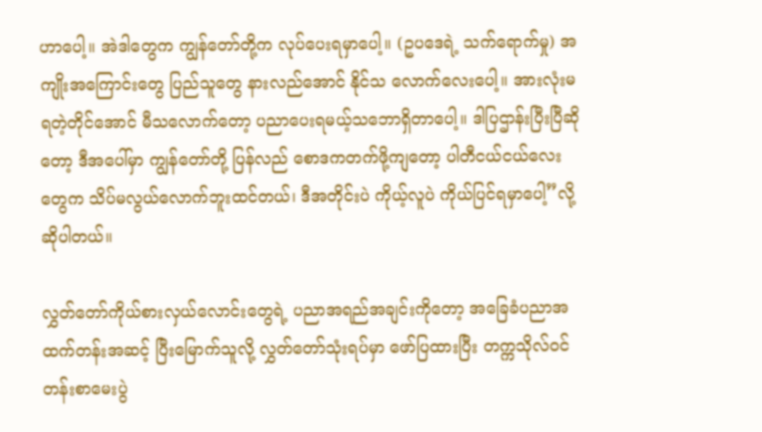ဟာပေါ့။ အဲဒါတွေက ကျွန်တော်တို့က လုပ်ပေးရမှာပေါ့။ (ဥပဒေရဲ့ သက်ရောက်မှု) အကျိုးအကြောင်းတွေ ပြည်သူတွေ နားလည်အောင် နိုင်သ လောက်လေးပေါ့။ အားလုံးမရတဲ့တိုင်အောင် မီသလောက်တော့ ပညာပေးရမယ့်သဘောရှိတာပေါ့။ ဒါပြဌာန်းပြီးပြီဆိုတော့ ဒီအပေါ်မှာ ကျွန်တော်တို့ ပြန်လည် စောဒကတက်ဖို့ကျတော့ ပါတီငယ်ငယ်လေးတွေက သိပ်မလွယ်လောက်ဘူးထင်တယ်၊ ဒီအတိုင်းပဲ ကိုယ့်လူပဲ ကိုယ်ပြင်ရမှာပေါ့”လို့ ဆိုပါတယ်။

လွှတ်တော်ကိုယ်စားလှယ်လောင်းတွေရဲ့ ပညာအရည်အချင်းကိုတော့ အခြေခံပညာအထက်တန်းအဆင့် ပြီးမြောက်သူလို့ လွှတ်တော်သုံးရပ်မှာ ဖော်ပြထားပြီး တက္ကသိုလ်ဝင်တန်းစာမေးပွဲ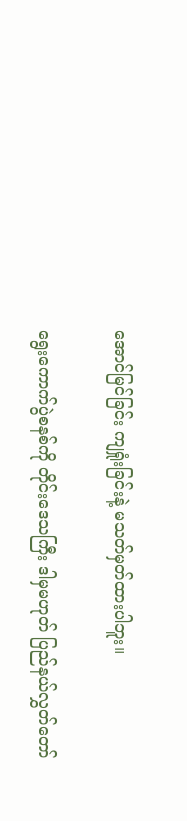အောင်မြင်ခြင်း ကျရှုံးခြင်းနဲ့ မသတ်မှတ်ထားပါဘူး။

ရွေးကောက်ပွဲစနစ်ကို တိုင်းဒေသကြီး ဒါမှမဟုတ် ပြည်နယ်လွှတ်တော်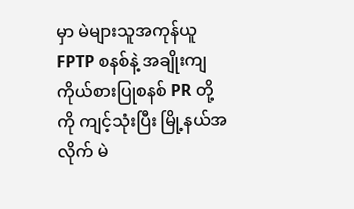မှာ မဲများသူအကုန်ယူ FPTP စနစ်နဲ့ အချိုးကျကိုယ်စားပြုစနစ် PR တို့ကို ကျင့်သုံးပြီး မြို့နယ်အလိုက် မဲ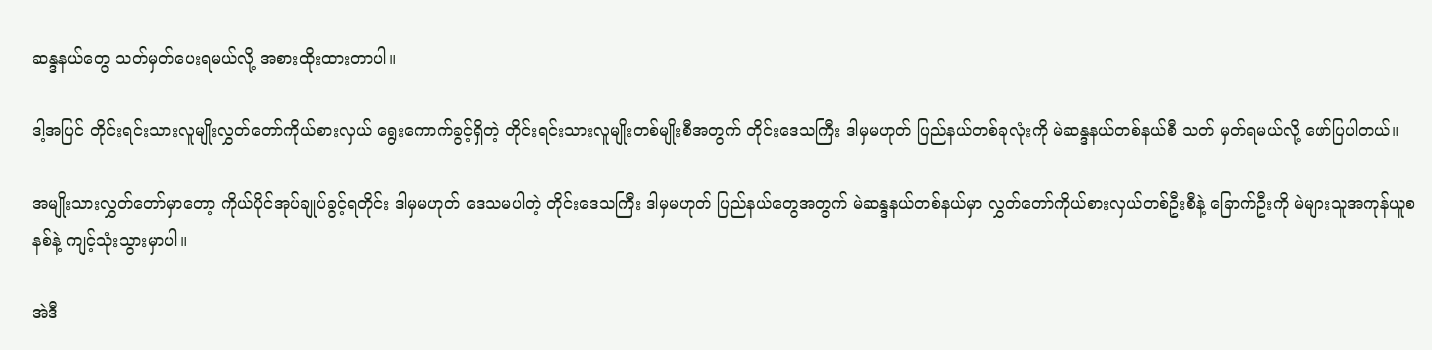ဆန္ဒနယ်တွေ သတ်မှတ်ပေးရမယ်လို့ အစားထိုးထားတာပါ။

ဒါ့အပြင် တိုင်းရင်းသားလူမျိုးလွှတ်တော်ကိုယ်စားလှယ်‌ ရွေးကောက်ခွင့်ရှိတဲ့ တိုင်းရင်းသားလူမျိုးတစ်မျိုးစီအတွက် တိုင်းဒေသကြီး ဒါမှမဟုတ် ပြည်နယ်တစ်ခုလုံးကို မဲဆန္ဒနယ်တစ်နယ်စီ သတ် မှတ်ရမယ်လို့ ဖော်ပြပါတယ်။

အမျိုးသားလွှတ်တော်မှာတော့ ကိုယ်ပိုင်အုပ်ချုပ်ခွင့်ရတိုင်း ဒါမှမဟုတ် ဒေသမပါတဲ့ တိုင်းဒေသကြီး ဒါမှမဟုတ် ပြည်နယ်တွေအတွက် မဲဆန္ဒနယ်တစ်နယ်မှာ လွှတ်တော်ကိုယ်စားလှယ်တစ်ဦးစီနဲ့ ခြောက်ဦးကို မဲများသူအကုန်ယူစနစ်နဲ့ ကျင့်သုံးသွားမှာပါ။

အဲဒီ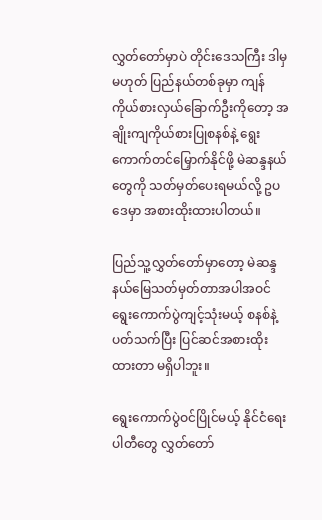လွှတ်တော်မှာပဲ တိုင်းဒေသကြီး ဒါမှမဟုတ် ပြည်နယ်တစ်ခုမှာ ကျန်ကိုယ်စားလှယ်ခြောက်ဦးကိုတော့ အချိုးကျကိုယ်စားပြုစနစ်နဲ့ ရွေးကောက်တင်မြှောက်နိုင်ဖို့ မဲဆန္ဒနယ်တွေကို သတ်မှတ်ပေးရမယ်လို့ ဥပဒေမှာ အစားထိုးထားပါတယ်။

ပြည်သူ့လွှတ်တော်မှာတော့ မဲဆန္ဒနယ်မြေသတ်မှတ်တာအပါအဝင် ရွေးကောက်ပွဲကျင့်သုံးမယ့် စနစ်နဲ့ ပတ်သက်ပြီး ပြင်ဆင်အစားထိုးထားတာ မရှိပါဘူး။

ရွေးကောက်ပွဲဝင်ပြိုင်မယ့် နိုင်ငံရေးပါတီတွေ လွှတ်တော်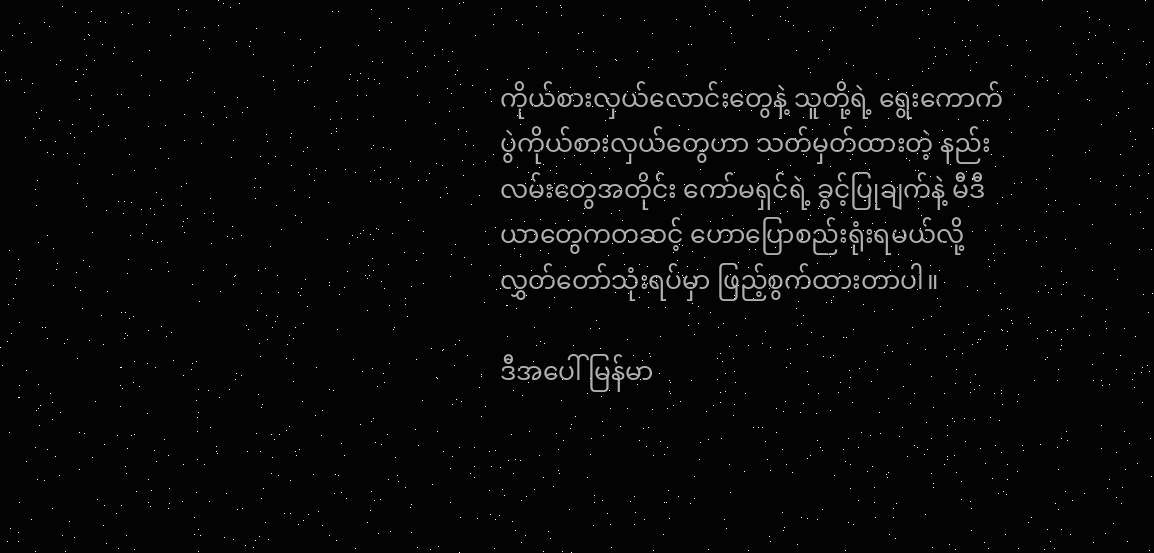ကိုယ်စားလှယ်လောင်းတွေနဲ့ သူတို့ရဲ့ ရွေးကောက်ပွဲကိုယ်စားလှယ်တွေဟာ သတ်မှတ်ထားတဲ့ နည်းလမ်းတွေအတိုင်း ကော်မရှင်ရဲ့ ခွင့်ပြုချက်နဲ့ မီဒီယာတွေကတဆင့် ဟောပြောစည်းရုံးရမယ်လို့ လွှတ်တော်သုံးရပ်မှာ ဖြည့်စွက်ထားတာပါ။

ဒီအပေါ် မြန်မာ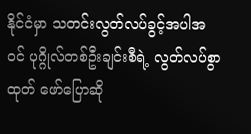နိုင်ငံမှာ သတင်းလွတ်လပ်ခွင့်အပါအဝင် ပုဂ္ဂိုလ်တစ်ဦးချင်းစီရဲ့ လွတ်လပ်စွာ ထုတ် ဖော်ပြောဆို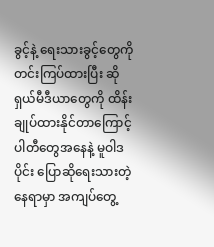ခွင့်နဲ့ ရေးသားခွင့်တွေကို တင်းကြပ်ထားပြီး ဆိုရှယ်မီဒီယာတွေကို ထိန်းချုပ်ထားနိုင်တာကြောင့် ပါတီတွေအနေနဲ့ မူဝါဒပိုင်း ပြောဆိုရေးသားတဲ့နေရာမှာ အကျပ်တွေ့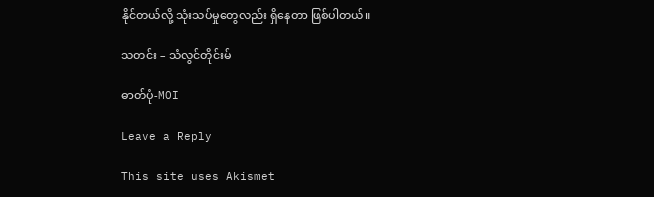နိုင်တယ်လို့ သုံးသပ်မှုတွေလည်း ရှိနေတာ ဖြစ်ပါတယ်။

သတင်း – သံလွင်တိုင်းမ်

ဓာတ်ပုံ-MOI

Leave a Reply

This site uses Akismet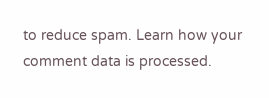to reduce spam. Learn how your comment data is processed.